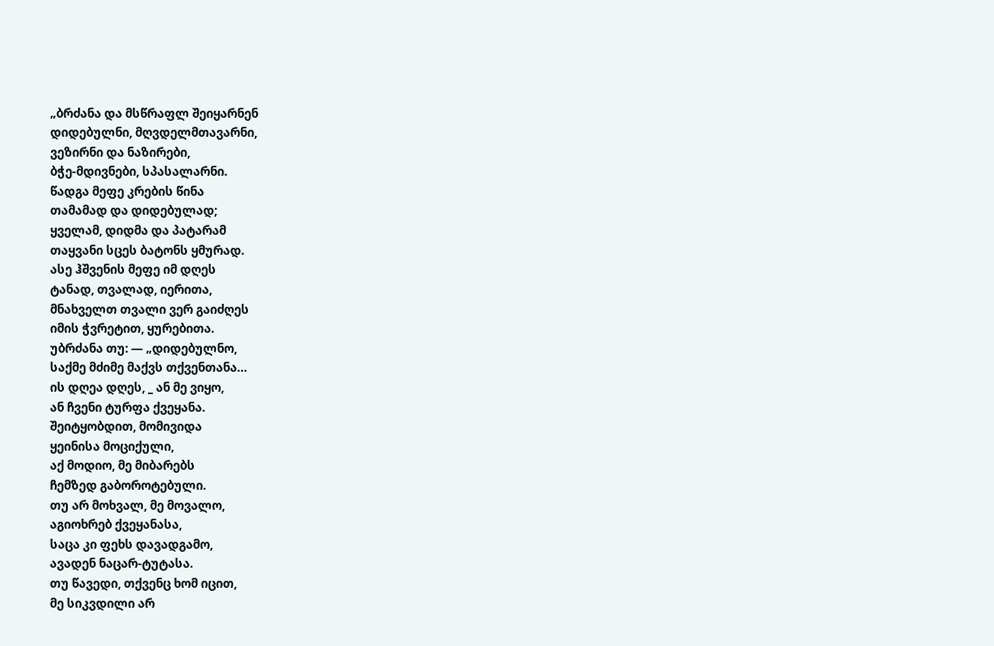„ბრძანა და მსწრაფლ შეიყარნენ
დიდებულნი, მღვდელმთავარნი,
ვეზირნი და ნაზირები,
ბჭე-მდივნები, სპასალარნი.
წადგა მეფე კრების წინა
თამამად და დიდებულად;
ყველამ, დიდმა და პატარამ
თაყვანი სცეს ბატონს ყმურად.
ასე ჰშვენის მეფე იმ დღეს
ტანად, თვალად, იერითა,
მნახველთ თვალი ვერ გაიძღეს
იმის ჭვრეტით, ყურებითა.
უბრძანა თუ: — „დიდებულნო,
საქმე მძიმე მაქვს თქვენთანა…
ის დღეა დღეს, _ ან მე ვიყო,
ან ჩვენი ტურფა ქვეყანა.
შეიტყობდით, მომივიდა
ყეინისა მოციქული,
აქ მოდიო, მე მიბარებს
ჩემზედ გაბოროტებული.
თუ არ მოხვალ, მე მოვალო,
აგიოხრებ ქვეყანასა,
საცა კი ფეხს დავადგამო,
ავადენ ნაცარ-ტუტასა.
თუ წავედი, თქვენც ხომ იცით,
მე სიკვდილი არ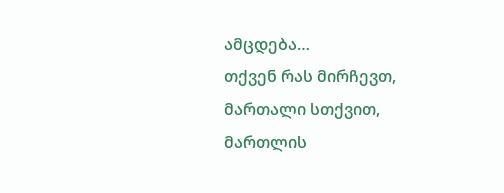ამცდება…
თქვენ რას მირჩევთ, მართალი სთქვით,
მართლის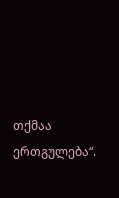თქმაა ერთგულება“.